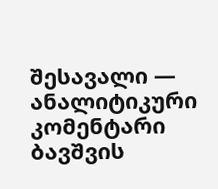შესავალი — ანალიტიკური კომენტარი
ბავშვის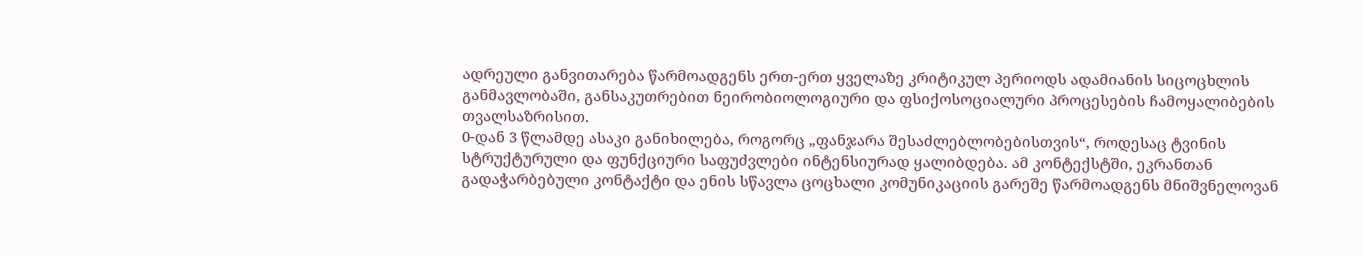ადრეული განვითარება წარმოადგენს ერთ-ერთ ყველაზე კრიტიკულ პერიოდს ადამიანის სიცოცხლის განმავლობაში, განსაკუთრებით ნეირობიოლოგიური და ფსიქოსოციალური პროცესების ჩამოყალიბების თვალსაზრისით.
0-დან 3 წლამდე ასაკი განიხილება, როგორც „ფანჯარა შესაძლებლობებისთვის“, როდესაც ტვინის სტრუქტურული და ფუნქციური საფუძვლები ინტენსიურად ყალიბდება. ამ კონტექსტში, ეკრანთან გადაჭარბებული კონტაქტი და ენის სწავლა ცოცხალი კომუნიკაციის გარეშე წარმოადგენს მნიშვნელოვან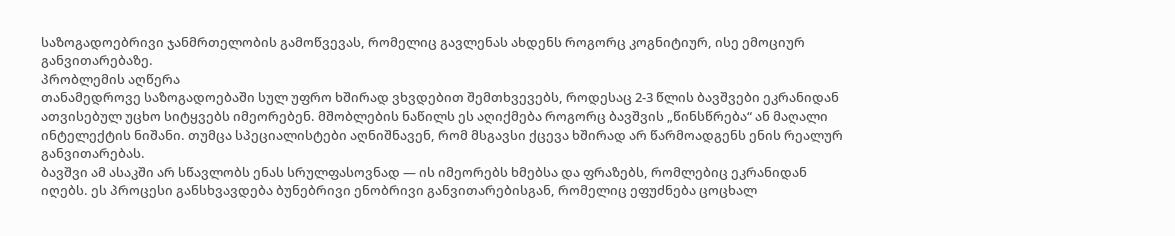საზოგადოებრივი ჯანმრთელობის გამოწვევას, რომელიც გავლენას ახდენს როგორც კოგნიტიურ, ისე ემოციურ განვითარებაზე.
პრობლემის აღწერა
თანამედროვე საზოგადოებაში სულ უფრო ხშირად ვხვდებით შემთხვევებს, როდესაც 2-3 წლის ბავშვები ეკრანიდან ათვისებულ უცხო სიტყვებს იმეორებენ. მშობლების ნაწილს ეს აღიქმება როგორც ბავშვის „წინსწრება“ ან მაღალი ინტელექტის ნიშანი. თუმცა სპეციალისტები აღნიშნავენ, რომ მსგავსი ქცევა ხშირად არ წარმოადგენს ენის რეალურ განვითარებას.
ბავშვი ამ ასაკში არ სწავლობს ენას სრულფასოვნად — ის იმეორებს ხმებსა და ფრაზებს, რომლებიც ეკრანიდან იღებს. ეს პროცესი განსხვავდება ბუნებრივი ენობრივი განვითარებისგან, რომელიც ეფუძნება ცოცხალ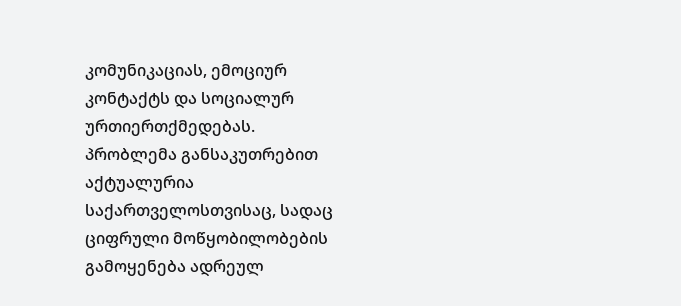კომუნიკაციას, ემოციურ კონტაქტს და სოციალურ ურთიერთქმედებას.
პრობლემა განსაკუთრებით აქტუალურია საქართველოსთვისაც, სადაც ციფრული მოწყობილობების გამოყენება ადრეულ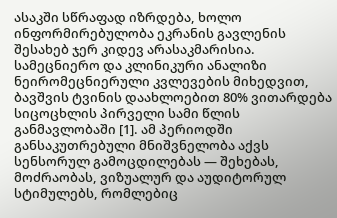ასაკში სწრაფად იზრდება, ხოლო ინფორმირებულობა ეკრანის გავლენის შესახებ ჯერ კიდევ არასაკმარისია.
სამეცნიერო და კლინიკური ანალიზი
ნეირომეცნიერული კვლევების მიხედვით, ბავშვის ტვინის დაახლოებით 80% ვითარდება სიცოცხლის პირველი სამი წლის განმავლობაში [1]. ამ პერიოდში განსაკუთრებული მნიშვნელობა აქვს სენსორულ გამოცდილებას — შეხებას, მოძრაობას, ვიზუალურ და აუდიტორულ სტიმულებს, რომლებიც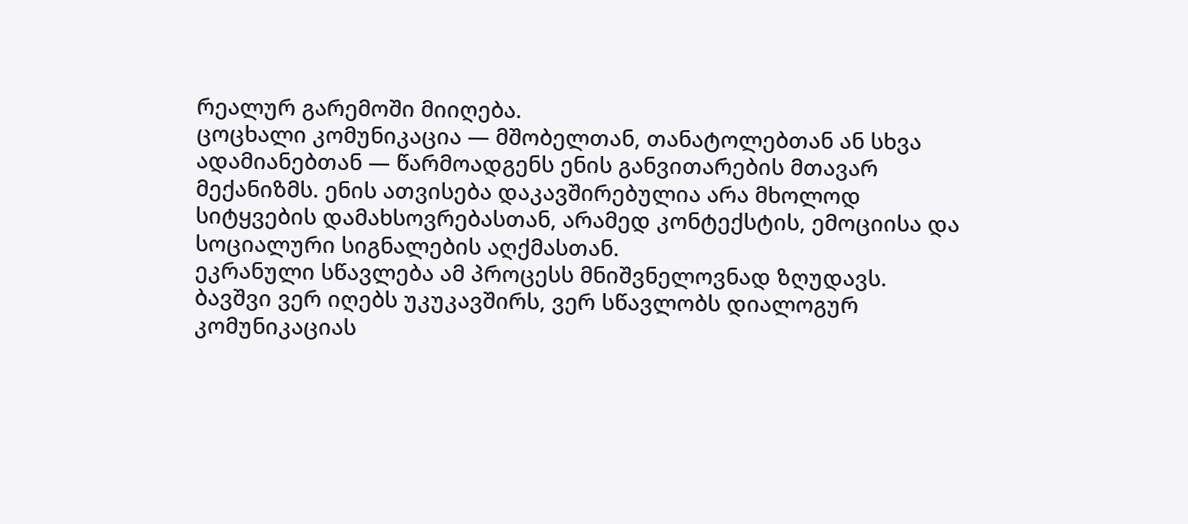რეალურ გარემოში მიიღება.
ცოცხალი კომუნიკაცია — მშობელთან, თანატოლებთან ან სხვა ადამიანებთან — წარმოადგენს ენის განვითარების მთავარ მექანიზმს. ენის ათვისება დაკავშირებულია არა მხოლოდ სიტყვების დამახსოვრებასთან, არამედ კონტექსტის, ემოციისა და სოციალური სიგნალების აღქმასთან.
ეკრანული სწავლება ამ პროცესს მნიშვნელოვნად ზღუდავს. ბავშვი ვერ იღებს უკუკავშირს, ვერ სწავლობს დიალოგურ კომუნიკაციას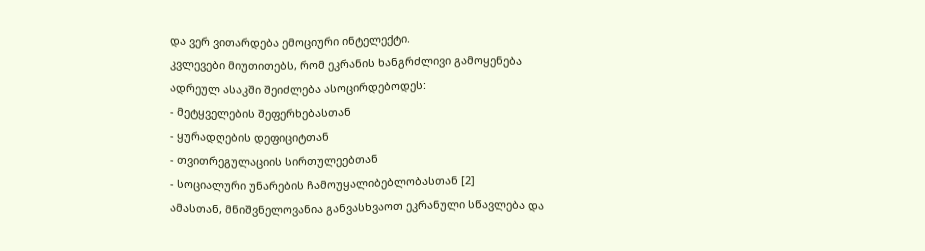და ვერ ვითარდება ემოციური ინტელექტი.
კვლევები მიუთითებს, რომ ეკრანის ხანგრძლივი გამოყენება ადრეულ ასაკში შეიძლება ასოცირდებოდეს:
- მეტყველების შეფერხებასთან
- ყურადღების დეფიციტთან
- თვითრეგულაციის სირთულეებთან
- სოციალური უნარების ჩამოუყალიბებლობასთან [2]
ამასთან, მნიშვნელოვანია განვასხვაოთ ეკრანული სწავლება და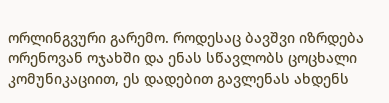ორლინგვური გარემო. როდესაც ბავშვი იზრდება ორენოვან ოჯახში და ენას სწავლობს ცოცხალი კომუნიკაციით, ეს დადებით გავლენას ახდენს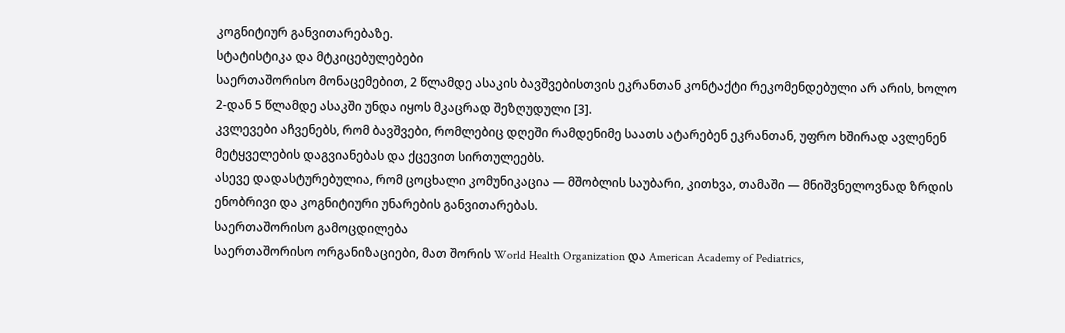კოგნიტიურ განვითარებაზე.
სტატისტიკა და მტკიცებულებები
საერთაშორისო მონაცემებით, 2 წლამდე ასაკის ბავშვებისთვის ეკრანთან კონტაქტი რეკომენდებული არ არის, ხოლო 2-დან 5 წლამდე ასაკში უნდა იყოს მკაცრად შეზღუდული [3].
კვლევები აჩვენებს, რომ ბავშვები, რომლებიც დღეში რამდენიმე საათს ატარებენ ეკრანთან, უფრო ხშირად ავლენენ მეტყველების დაგვიანებას და ქცევით სირთულეებს.
ასევე დადასტურებულია, რომ ცოცხალი კომუნიკაცია — მშობლის საუბარი, კითხვა, თამაში — მნიშვნელოვნად ზრდის ენობრივი და კოგნიტიური უნარების განვითარებას.
საერთაშორისო გამოცდილება
საერთაშორისო ორგანიზაციები, მათ შორის World Health Organization და American Academy of Pediatrics,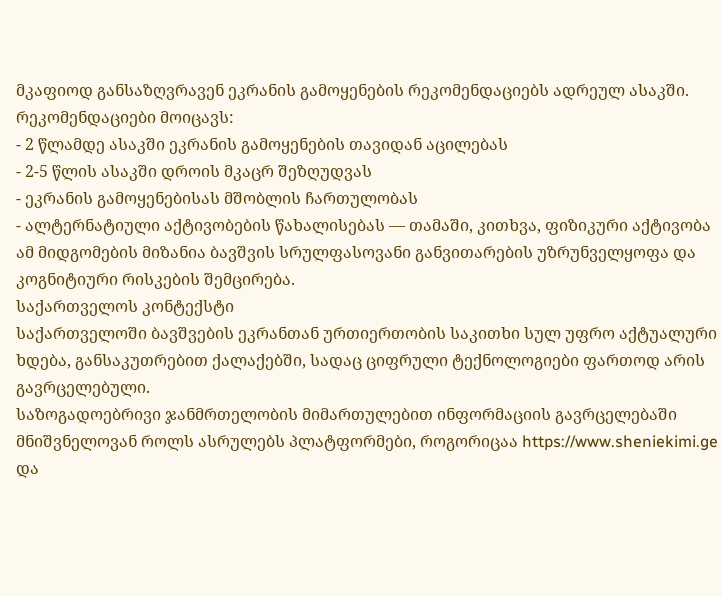მკაფიოდ განსაზღვრავენ ეკრანის გამოყენების რეკომენდაციებს ადრეულ ასაკში.
რეკომენდაციები მოიცავს:
- 2 წლამდე ასაკში ეკრანის გამოყენების თავიდან აცილებას
- 2-5 წლის ასაკში დროის მკაცრ შეზღუდვას
- ეკრანის გამოყენებისას მშობლის ჩართულობას
- ალტერნატიული აქტივობების წახალისებას — თამაში, კითხვა, ფიზიკური აქტივობა
ამ მიდგომების მიზანია ბავშვის სრულფასოვანი განვითარების უზრუნველყოფა და კოგნიტიური რისკების შემცირება.
საქართველოს კონტექსტი
საქართველოში ბავშვების ეკრანთან ურთიერთობის საკითხი სულ უფრო აქტუალური ხდება, განსაკუთრებით ქალაქებში, სადაც ციფრული ტექნოლოგიები ფართოდ არის გავრცელებული.
საზოგადოებრივი ჯანმრთელობის მიმართულებით ინფორმაციის გავრცელებაში მნიშვნელოვან როლს ასრულებს პლატფორმები, როგორიცაა https://www.sheniekimi.ge და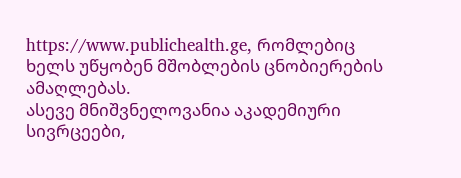https://www.publichealth.ge, რომლებიც ხელს უწყობენ მშობლების ცნობიერების ამაღლებას.
ასევე მნიშვნელოვანია აკადემიური სივრცეები,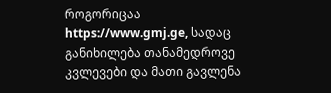როგორიცაა https://www.gmj.ge, სადაც განიხილება თანამედროვე კვლევები და მათი გავლენა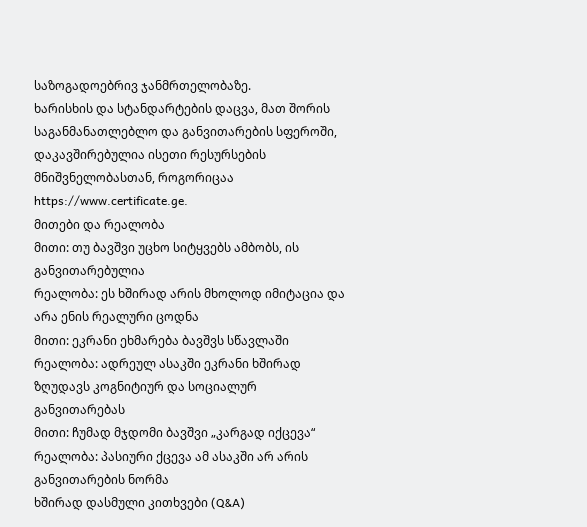საზოგადოებრივ ჯანმრთელობაზე.
ხარისხის და სტანდარტების დაცვა, მათ შორის საგანმანათლებლო და განვითარების სფეროში, დაკავშირებულია ისეთი რესურსების მნიშვნელობასთან, როგორიცაა https://www.certificate.ge.
მითები და რეალობა
მითი: თუ ბავშვი უცხო სიტყვებს ამბობს, ის განვითარებულია
რეალობა: ეს ხშირად არის მხოლოდ იმიტაცია და არა ენის რეალური ცოდნა
მითი: ეკრანი ეხმარება ბავშვს სწავლაში
რეალობა: ადრეულ ასაკში ეკრანი ხშირად ზღუდავს კოგნიტიურ და სოციალურ განვითარებას
მითი: ჩუმად მჯდომი ბავშვი „კარგად იქცევა“
რეალობა: პასიური ქცევა ამ ასაკში არ არის განვითარების ნორმა
ხშირად დასმული კითხვები (Q&A)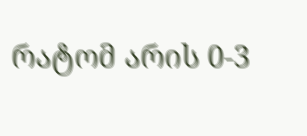რატომ არის 0-3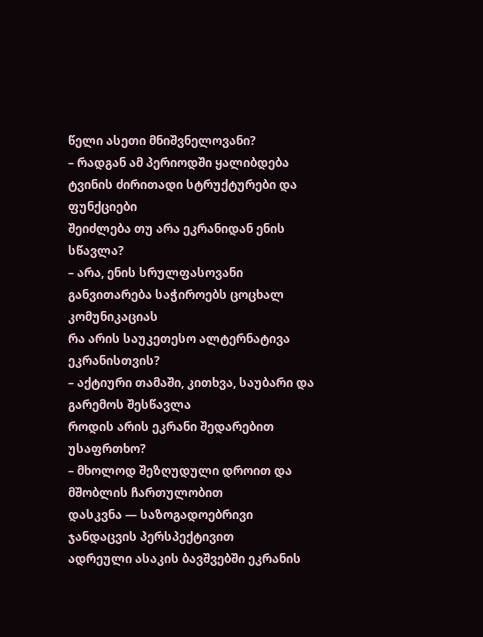წელი ასეთი მნიშვნელოვანი?
– რადგან ამ პერიოდში ყალიბდება ტვინის ძირითადი სტრუქტურები და ფუნქციები
შეიძლება თუ არა ეკრანიდან ენის სწავლა?
– არა, ენის სრულფასოვანი განვითარება საჭიროებს ცოცხალ კომუნიკაციას
რა არის საუკეთესო ალტერნატივა ეკრანისთვის?
– აქტიური თამაში, კითხვა, საუბარი და გარემოს შესწავლა
როდის არის ეკრანი შედარებით უსაფრთხო?
– მხოლოდ შეზღუდული დროით და მშობლის ჩართულობით
დასკვნა — საზოგადოებრივი ჯანდაცვის პერსპექტივით
ადრეული ასაკის ბავშვებში ეკრანის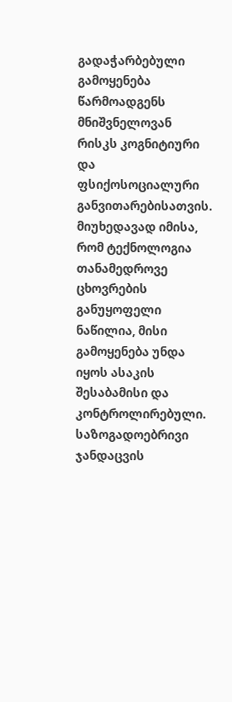გადაჭარბებული გამოყენება წარმოადგენს მნიშვნელოვან რისკს კოგნიტიური და ფსიქოსოციალური განვითარებისათვის. მიუხედავად იმისა, რომ ტექნოლოგია თანამედროვე ცხოვრების განუყოფელი ნაწილია, მისი გამოყენება უნდა იყოს ასაკის შესაბამისი და კონტროლირებული.
საზოგადოებრივი ჯანდაცვის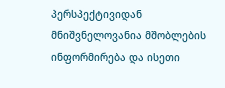პერსპექტივიდან მნიშვნელოვანია მშობლების ინფორმირება და ისეთი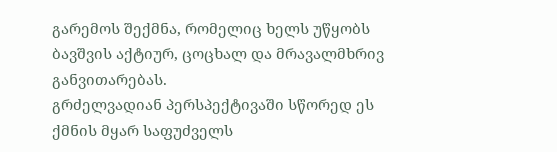გარემოს შექმნა, რომელიც ხელს უწყობს ბავშვის აქტიურ, ცოცხალ და მრავალმხრივ განვითარებას.
გრძელვადიან პერსპექტივაში სწორედ ეს ქმნის მყარ საფუძველს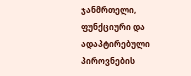ჯანმრთელი, ფუნქციური და ადაპტირებული პიროვნების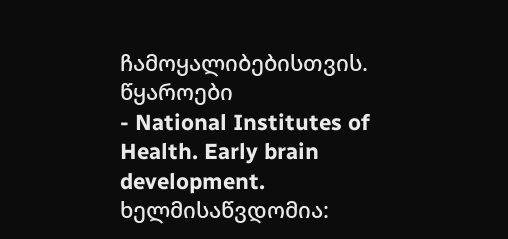ჩამოყალიბებისთვის.
წყაროები
- National Institutes of Health. Early brain development. ხელმისაწვდომია: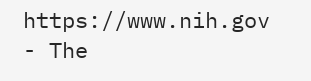https://www.nih.gov
- The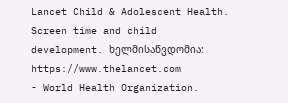Lancet Child & Adolescent Health. Screen time and child development. ხელმისაწვდომია: https://www.thelancet.com
- World Health Organization.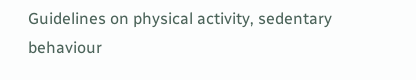Guidelines on physical activity, sedentary behaviour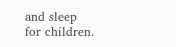and sleep for children.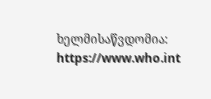ხელმისაწვდომია: https://www.who.int